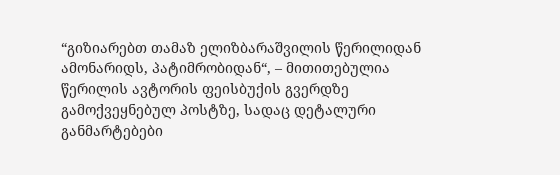“გიზიარებთ თამაზ ელიზბარაშვილის წერილიდან ამონარიდს, პატიმრობიდან“, – მითითებულია წერილის ავტორის ფეისბუქის გვერდზე გამოქვეყნებულ პოსტზე, სადაც დეტალური განმარტებები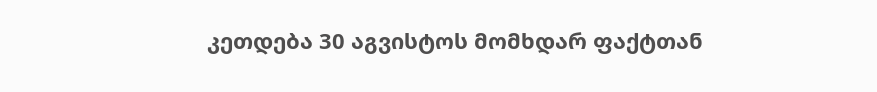კეთდება 30 აგვისტოს მომხდარ ფაქტთან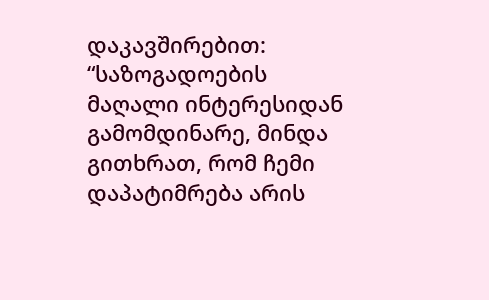დაკავშირებით:
“საზოგადოების მაღალი ინტერესიდან გამომდინარე, მინდა გითხრათ, რომ ჩემი დაპატიმრება არის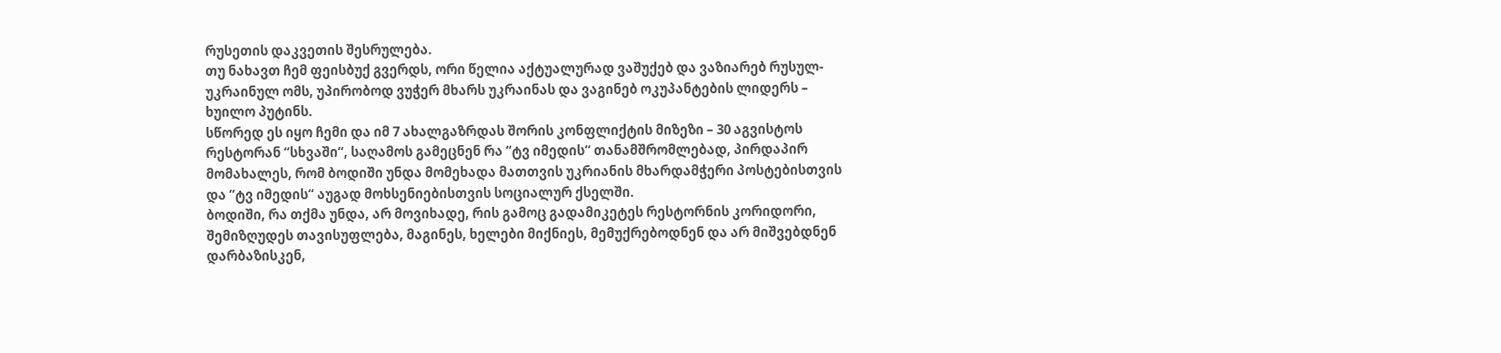რუსეთის დაკვეთის შესრულება.
თუ ნახავთ ჩემ ფეისბუქ გვერდს, ორი წელია აქტუალურად ვაშუქებ და ვაზიარებ რუსულ-უკრაინულ ომს, უპირობოდ ვუჭერ მხარს უკრაინას და ვაგინებ ოკუპანტების ლიდერს – ხუილო პუტინს.
სწორედ ეს იყო ჩემი და იმ 7 ახალგაზრდას შორის კონფლიქტის მიზეზი – 30 აგვისტოს რესტორან “სხვაში“, საღამოს გამეცნენ რა “ტვ იმედის“ თანამშრომლებად, პირდაპირ მომახალეს, რომ ბოდიში უნდა მომეხადა მათთვის უკრიანის მხარდამჭერი პოსტებისთვის და “ტვ იმედის“ აუგად მოხსენიებისთვის სოციალურ ქსელში.
ბოდიში, რა თქმა უნდა, არ მოვიხადე, რის გამოც გადამიკეტეს რესტორნის კორიდორი, შემიზღუდეს თავისუფლება, მაგინეს, ხელები მიქნიეს, მემუქრებოდნენ და არ მიშვებდნენ დარბაზისკენ,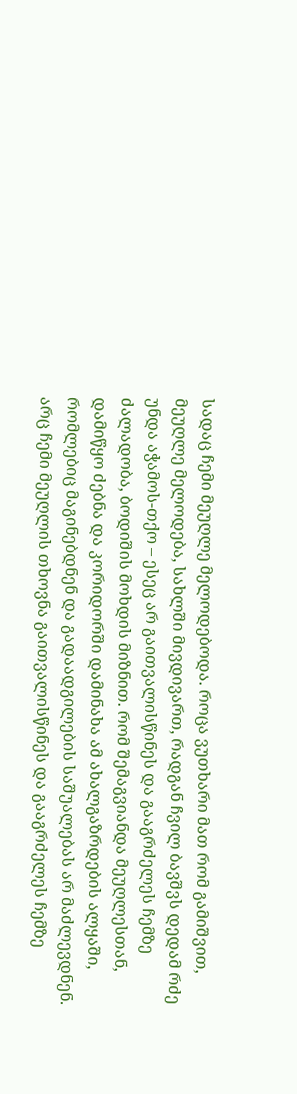სადაც ჩემი მეუღლე მელოდებოდა. როცა ვუთხარი მათ რომ გამიშვით, მეუღლე მელოდება, სახლში მივდივართ, რადგან ჩვილ ბავშვს დედამ რძე უნდა აჭამოს-თქო – ესეც არ გაითვალისწინეს და გააგრძელეს ჩემზე ძალადობა, ბოდიშის მოხდის მიზნით. რომ შემაგვიანდა მეუღლესთან, დამიწყო ძებნა და კორიდორში დამინახა ამ ახალგაზრდების ალყაში, რომლებიც მაგინებდნენ და გადაადგილების საშუალებას არ მაძლევდნენ. არც ჩემი მეუღლის თხოვნა გაითვალისწინეს და გააგრძელეს ჩემზე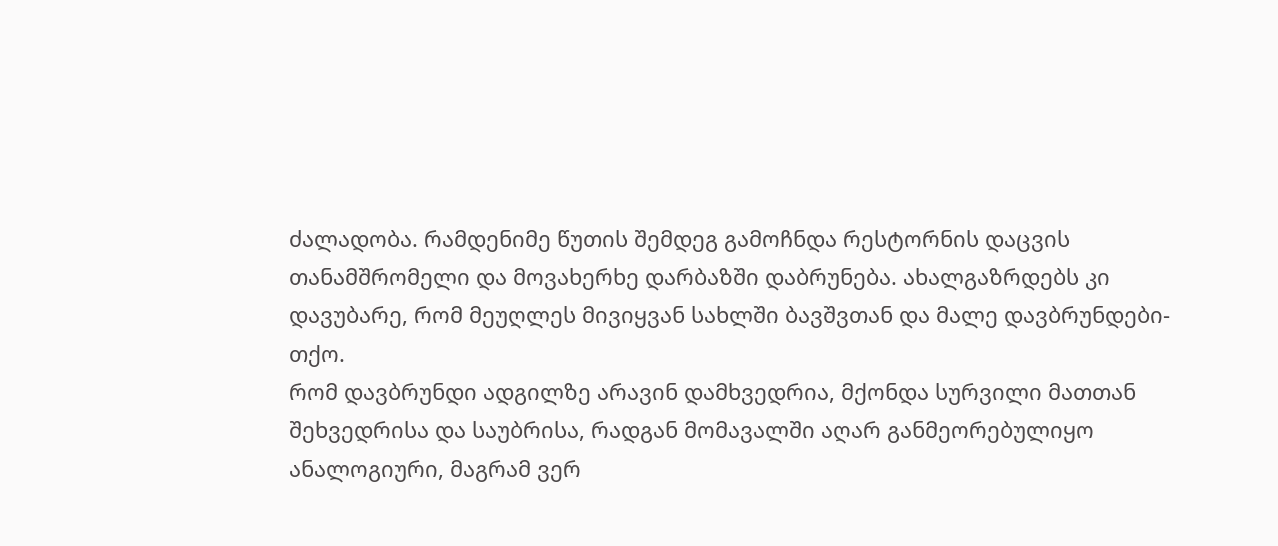ძალადობა. რამდენიმე წუთის შემდეგ გამოჩნდა რესტორნის დაცვის თანამშრომელი და მოვახერხე დარბაზში დაბრუნება. ახალგაზრდებს კი დავუბარე, რომ მეუღლეს მივიყვან სახლში ბავშვთან და მალე დავბრუნდები-თქო.
რომ დავბრუნდი ადგილზე არავინ დამხვედრია, მქონდა სურვილი მათთან შეხვედრისა და საუბრისა, რადგან მომავალში აღარ განმეორებულიყო ანალოგიური, მაგრამ ვერ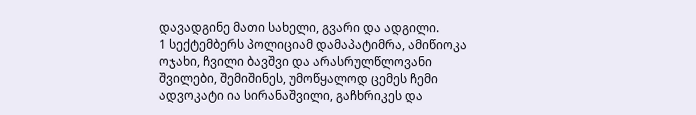დავადგინე მათი სახელი, გვარი და ადგილი.
1 სექტემბერს პოლიციამ დამაპატიმრა, ამიწიოკა ოჯახი, ჩვილი ბავშვი და არასრულწლოვანი შვილები, შემიშინეს, უმოწყალოდ ცემეს ჩემი ადვოკატი ია სირანაშვილი, გაჩხრიკეს და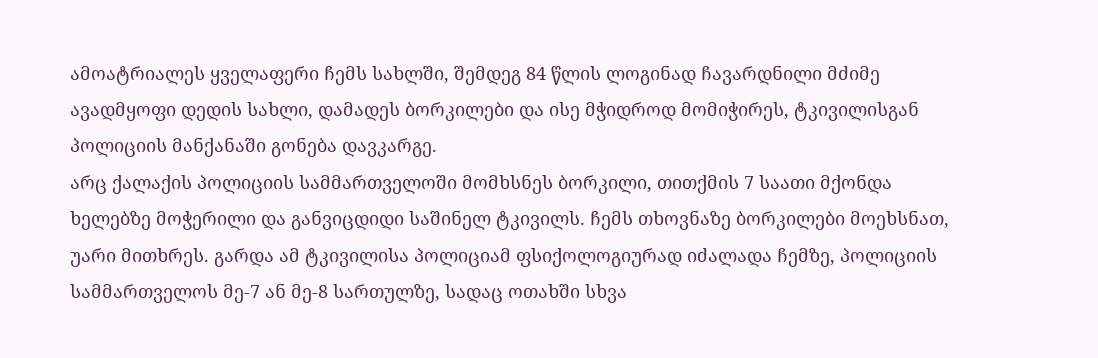ამოატრიალეს ყველაფერი ჩემს სახლში, შემდეგ 84 წლის ლოგინად ჩავარდნილი მძიმე ავადმყოფი დედის სახლი, დამადეს ბორკილები და ისე მჭიდროდ მომიჭირეს, ტკივილისგან პოლიციის მანქანაში გონება დავკარგე.
არც ქალაქის პოლიციის სამმართველოში მომხსნეს ბორკილი, თითქმის 7 საათი მქონდა ხელებზე მოჭერილი და განვიცდიდი საშინელ ტკივილს. ჩემს თხოვნაზე ბორკილები მოეხსნათ, უარი მითხრეს. გარდა ამ ტკივილისა პოლიციამ ფსიქოლოგიურად იძალადა ჩემზე, პოლიციის სამმართველოს მე-7 ან მე-8 სართულზე, სადაც ოთახში სხვა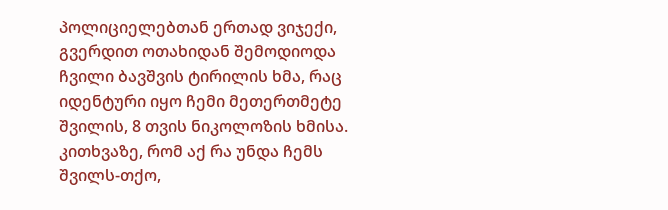პოლიციელებთან ერთად ვიჯექი, გვერდით ოთახიდან შემოდიოდა ჩვილი ბავშვის ტირილის ხმა, რაც იდენტური იყო ჩემი მეთერთმეტე შვილის, 8 თვის ნიკოლოზის ხმისა. კითხვაზე, რომ აქ რა უნდა ჩემს შვილს-თქო,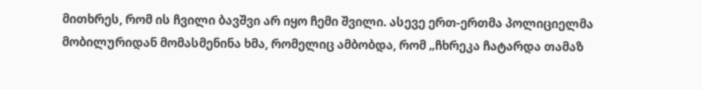მითხრეს, რომ ის ჩვილი ბავშვი არ იყო ჩემი შვილი. ასევე ერთ-ერთმა პოლიციელმა მობილურიდან მომასმენინა ხმა, რომელიც ამბობდა, რომ „ჩხრეკა ჩატარდა თამაზ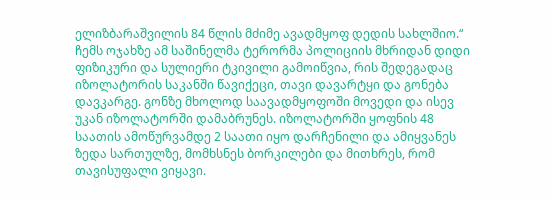ელიზბარაშვილის 84 წლის მძიმე ავადმყოფ დედის სახლშიო.“
ჩემს ოჯახზე ამ საშინელმა ტერორმა პოლიციის მხრიდან დიდი ფიზიკური და სულიერი ტკივილი გამოიწვია, რის შედეგადაც იზოლატორის საკანში წავიქეცი, თავი დავარტყი და გონება დავკარგე. გონზე მხოლოდ საავადმყოფოში მოვედი და ისევ უკან იზოლატორში დამაბრუნეს. იზოლატორში ყოფნის 48 საათის ამოწურვამდე 2 საათი იყო დარჩენილი და ამიყვანეს ზედა სართულზე, მომხსნეს ბორკილები და მითხრეს, რომ თავისუფალი ვიყავი.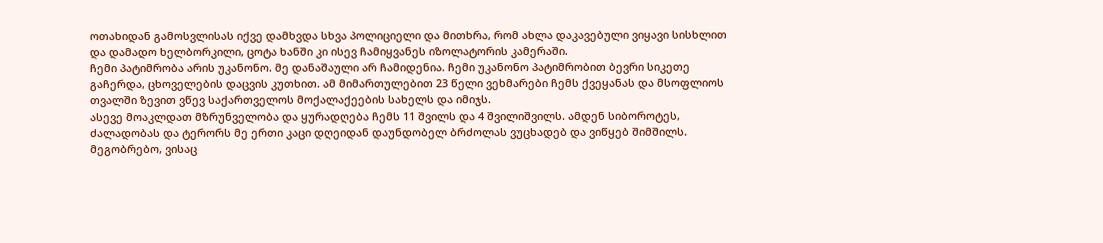ოთახიდან გამოსვლისას იქვე დამხვდა სხვა პოლიციელი და მითხრა, რომ ახლა დაკავებული ვიყავი სისხლით და დამადო ხელბორკილი, ცოტა ხანში კი ისევ ჩამიყვანეს იზოლატორის კამერაში.
ჩემი პატიმრობა არის უკანონო. მე დანაშაული არ ჩამიდენია. ჩემი უკანონო პატიმრობით ბევრი სიკეთე გაჩერდა, ცხოველების დაცვის კუთხით. ამ მიმართულებით 23 წელი ვეხმარები ჩემს ქვეყანას და მსოფლიოს თვალში ზევით ვწევ საქართველოს მოქალაქეების სახელს და იმიჯს.
ასევე მოაკლდათ მზრუნველობა და ყურადღება ჩემს 11 შვილს და 4 შვილიშვილს. ამდენ სიბოროტეს, ძალადობას და ტერორს მე ერთი კაცი დღეიდან დაუნდობელ ბრძოლას ვუცხადებ და ვიწყებ შიმშილს.
მეგობრებო, ვისაც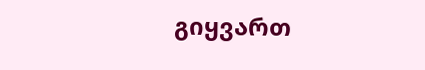გიყვართ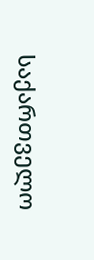საქართველო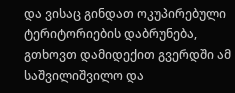და ვისაც გინდათ ოკუპირებული ტერიტორიების დაბრუნება, გთხოვთ დამიდექით გვერდში ამ საშვილიშვილო და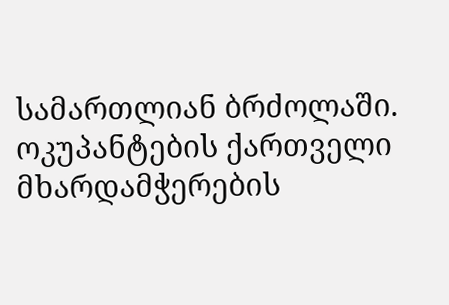სამართლიან ბრძოლაში. ოკუპანტების ქართველი მხარდამჭერების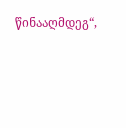წინააღმდეგ“,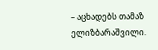– აცხადებს თამაზ ელიზბარაშვილი.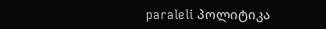paraleli პოლიტიკა